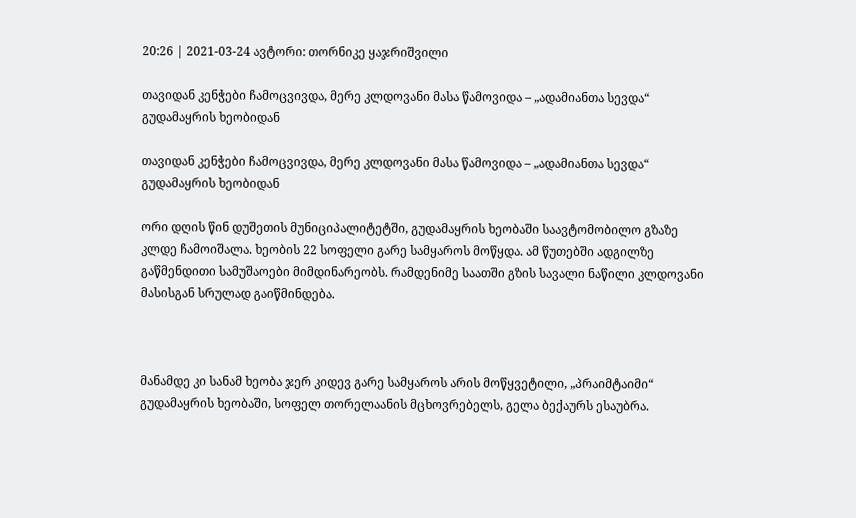20:26 | 2021-03-24 ავტორი: თორნიკე ყაჯრიშვილი

თავიდან კენჭები ჩამოცვივდა, მერე კლდოვანი მასა წამოვიდა – „ადამიანთა სევდა“ გუდამაყრის ხეობიდან

თავიდან კენჭები ჩამოცვივდა, მერე კლდოვანი მასა წამოვიდა – „ადამიანთა სევდა“ გუდამაყრის ხეობიდან

ორი დღის წინ დუშეთის მუნიციპალიტეტში, გუდამაყრის ხეობაში საავტომობილო გზაზე კლდე ჩამოიშალა. ხეობის 22 სოფელი გარე სამყაროს მოწყდა. ამ წუთებში ადგილზე გაწმენდითი სამუშაოები მიმდინარეობს. რამდენიმე საათში გზის სავალი ნაწილი კლდოვანი მასისგან სრულად გაიწმინდება.



მანამდე კი სანამ ხეობა ჯერ კიდევ გარე სამყაროს არის მოწყვეტილი, „პრაიმტაიმი“ გუდამაყრის ხეობაში, სოფელ თორელაანის მცხოვრებელს, გელა ბექაურს ესაუბრა.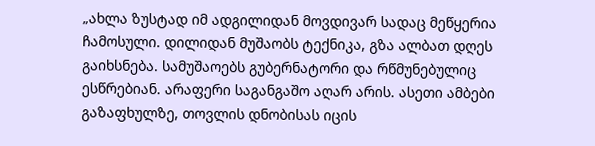„ახლა ზუსტად იმ ადგილიდან მოვდივარ სადაც მეწყერია ჩამოსული. დილიდან მუშაობს ტექნიკა, გზა ალბათ დღეს გაიხსნება. სამუშაოებს გუბერნატორი და რწმუნებულიც ესწრებიან. არაფერი საგანგაშო აღარ არის. ასეთი ამბები გაზაფხულზე, თოვლის დნობისას იცის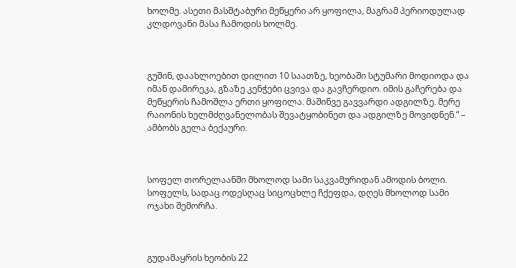ხოლმე. ასეთი მასშტაბური მეწყერი არ ყოფილა, მაგრამ პერიოდულად კლდოვანი მასა ჩამოდის ხოლმე.



გუშინ, დაახლოებით დილით 10 საათზე, ხეობაში სტუმარი მოდიოდა და იმან დამირეკა, გზაზე კენჭები ცვივა და გავჩერდიო. იმის გაჩერება და მეწყერის ჩამოშლა ერთი ყოფილა. მაშინვე გავვარდი ადგილზე. მერე რაიონის ხელმძღვანელობას შევატყობინეთ და ადგილზე მოვიდნენ.“ – ამბობს გელა ბექაური.



სოფელ თორელაანში მხოლოდ სამი საკვამურიდან ამოდის ბოლი. სოფელს, სადაც ოდესღაც სიცოცხლე ჩქეფდა, დღეს მხოლოდ სამი ოჯახი შემორჩა.



გუდამაყრის ხეობის 22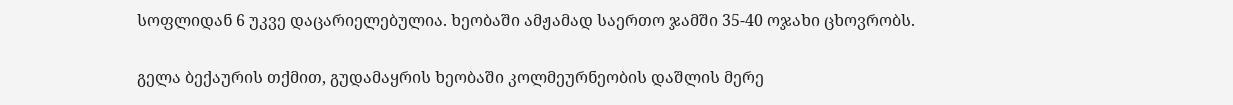სოფლიდან 6 უკვე დაცარიელებულია. ხეობაში ამჟამად საერთო ჯამში 35-40 ოჯახი ცხოვრობს.

გელა ბექაურის თქმით, გუდამაყრის ხეობაში კოლმეურნეობის დაშლის მერე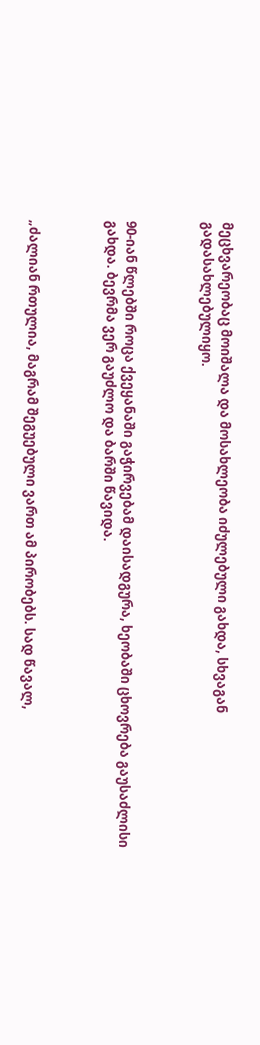მეცხვარეობაც მოიშალა და მოსახლეობა იძულებული გახდა, სხვაგან გადასახლებულიყო.



90-იან წლებში როცა ქვეყანაში გაჭირვებამ დაისადგურა, ხეობაში ცხოვრება გაუსაძლისი გახდა. ბევრმა ვერ გაუძლო და ბარში წავიდა.



„ძალიან რთულია, მაგრამ შეგუებული ვართ ამ პირობებს. სად წავალ,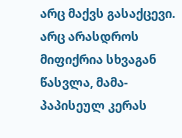არც მაქვს გასაქცევი. არც არასდროს მიფიქრია სხვაგან წასვლა, მამა-პაპისეულ კერას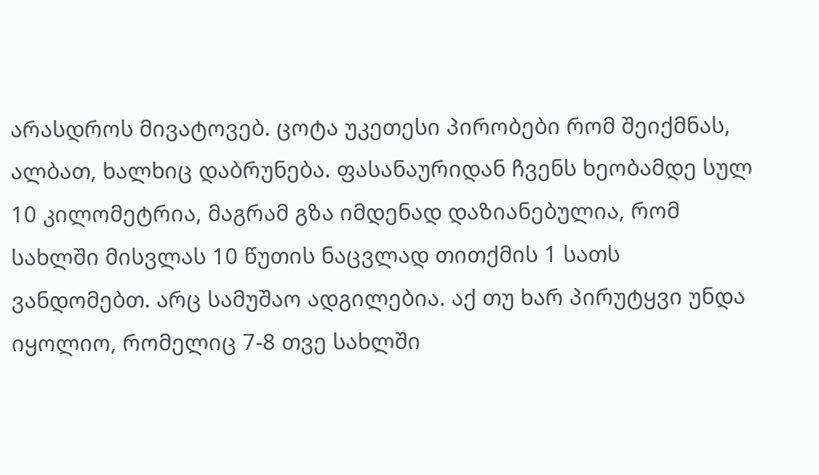არასდროს მივატოვებ. ცოტა უკეთესი პირობები რომ შეიქმნას, ალბათ, ხალხიც დაბრუნება. ფასანაურიდან ჩვენს ხეობამდე სულ 10 კილომეტრია, მაგრამ გზა იმდენად დაზიანებულია, რომ სახლში მისვლას 10 წუთის ნაცვლად თითქმის 1 სათს ვანდომებთ. არც სამუშაო ადგილებია. აქ თუ ხარ პირუტყვი უნდა იყოლიო, რომელიც 7-8 თვე სახლში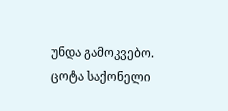უნდა გამოკვებო. ცოტა საქონელი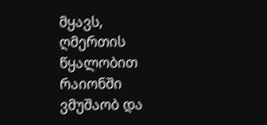მყავს, ღმერთის წყალობით რაიონში ვმუშაობ და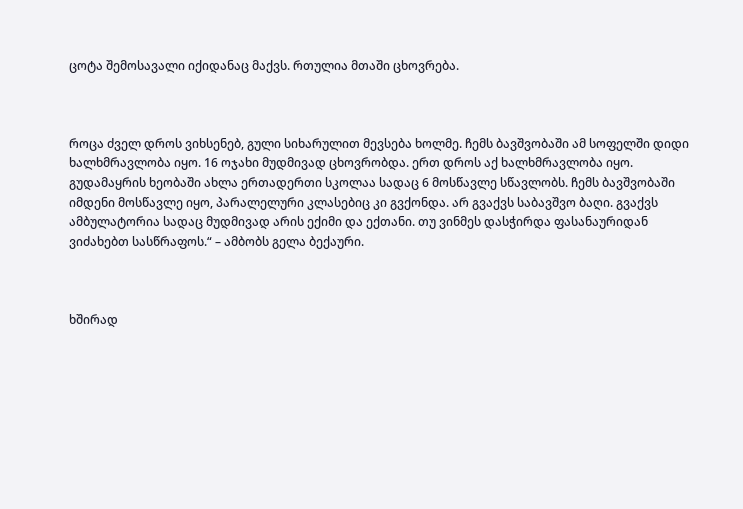ცოტა შემოსავალი იქიდანაც მაქვს. რთულია მთაში ცხოვრება.



როცა ძველ დროს ვიხსენებ, გული სიხარულით მევსება ხოლმე. ჩემს ბავშვობაში ამ სოფელში დიდი ხალხმრავლობა იყო. 16 ოჯახი მუდმივად ცხოვრობდა. ერთ დროს აქ ხალხმრავლობა იყო. გუდამაყრის ხეობაში ახლა ერთადერთი სკოლაა სადაც 6 მოსწავლე სწავლობს. ჩემს ბავშვობაში იმდენი მოსწავლე იყო, პარალელური კლასებიც კი გვქონდა. არ გვაქვს საბავშვო ბაღი. გვაქვს ამბულატორია სადაც მუდმივად არის ექიმი და ექთანი. თუ ვინმეს დასჭირდა ფასანაურიდან ვიძახებთ სასწრაფოს.“ – ამბობს გელა ბექაური.



ხშირად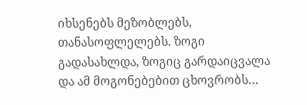იხსენებს მეზობლებს, თანასოფლელებს. ზოგი გადასახლდა, ზოგიც გარდაიცვალა და ამ მოგონებებით ცხოვრობს…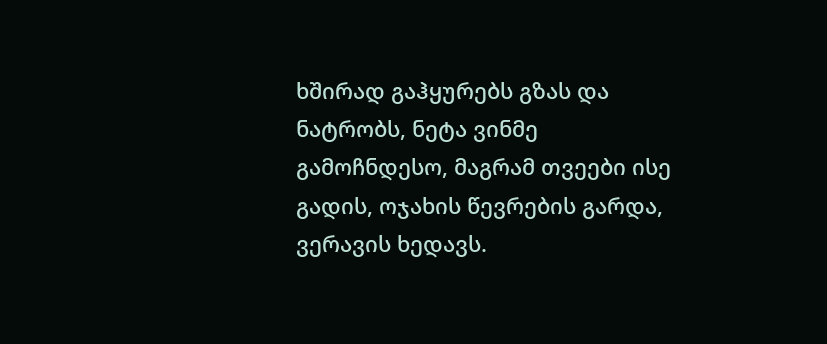ხშირად გაჰყურებს გზას და ნატრობს, ნეტა ვინმე გამოჩნდესო, მაგრამ თვეები ისე გადის, ოჯახის წევრების გარდა, ვერავის ხედავს.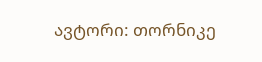ავტორი: თორნიკე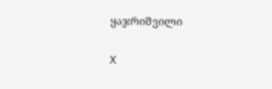ყაჯრიშვილი

X